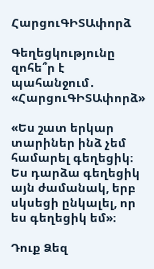ՀարցուԳԻՏԱփորձ

Գեղեցկությունը զոհե՞ր է պահանջում․ «ՀարցուԳԻՏԱփորձ»

«Ես շատ երկար տարիներ ինձ չեմ համարել գեղեցիկ։
Ես դարձա գեղեցիկ այն ժամանակ, երբ սկսեցի ընկալել, որ ես գեղեցիկ եմ»։

Դուք Ձեզ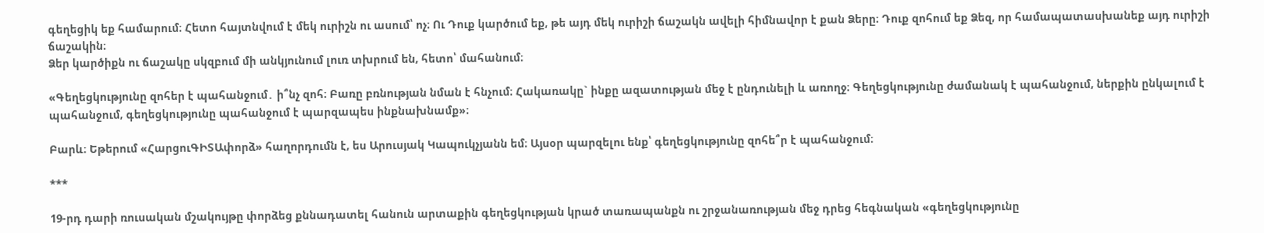գեղեցիկ եք համարում։ Հետո հայտնվում է մեկ ուրիշն ու ասում՝ ոչ։ Ու Դուք կարծում եք, թե այդ մեկ ուրիշի ճաշակն ավելի հիմնավոր է քան Ձերը։ Դուք զոհում եք Ձեզ, որ համապատասխանեք այդ ուրիշի ճաշակին։
Ձեր կարծիքն ու ճաշակը սկզբում մի անկյունում լուռ տխրում են, հետո՝ մահանում։

«Գեղեցկությունը զոհեր է պահանջում․ ի՞նչ զոհ։ Բառը բռնության նման է հնչում։ Հակառակը` ինքը ազատության մեջ է ընդունելի և առողջ։ Գեղեցկությունը ժամանակ է պահանջում, ներքին ընկալում է պահանջում, գեղեցկությունը պահանջում է պարզապես ինքնախնամք»։

Բարև։ Եթերում «ՀարցուԳԻՏԱփորձ» հաղորդումն է, ես Արուսյակ Կապուկչյանն եմ։ Այսօր պարզելու ենք՝ գեղեցկությունը զոհե՞ր է պահանջում։

***

19-րդ դարի ռուսական մշակույթը փորձեց քննադատել հանուն արտաքին գեղեցկության կրած տառապանքն ու շրջանառության մեջ դրեց հեգնական «գեղեցկությունը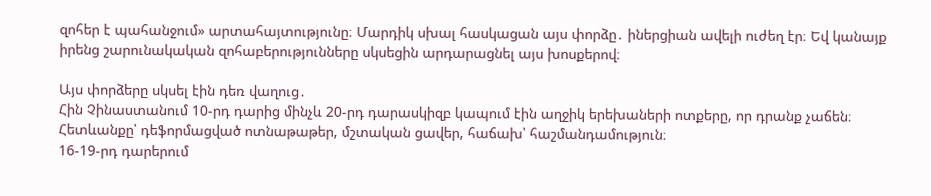զոհեր է պահանջում» արտահայտությունը։ Մարդիկ սխալ հասկացան այս փորձը․ իներցիան ավելի ուժեղ էր։ Եվ կանայք իրենց շարունակական զոհաբերությունները սկսեցին արդարացնել այս խոսքերով։

Այս փորձերը սկսել էին դեռ վաղուց․
Հին Չինաստանում 10-րդ դարից մինչև 20-րդ դարասկիզբ կապում էին աղջիկ երեխաների ոտքերը, որ դրանք չաճեն։ Հետևանքը՝ դեֆորմացված ոտնաթաթեր, մշտական ցավեր, հաճախ՝ հաշմանդամություն։
16-19-րդ դարերում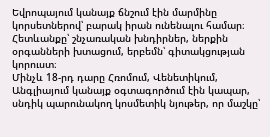Եվրոպայում կանայք ճնշում էին մարմինը կորսետներով՝ բարակ իրան ունենալու համար։ Հետևանքը՝ շնչառական խնդիրներ, ներքին օրգանների խտացում, երբեմն՝ գիտակցության կորուստ։
Մինչև 18-րդ դարը Հռոմում, Վենետիկում, Անգլիայում կանայք օգտագործում էին կապար, սնդիկ պարունակող կոսմետիկ նյութեր, որ մաշկը՝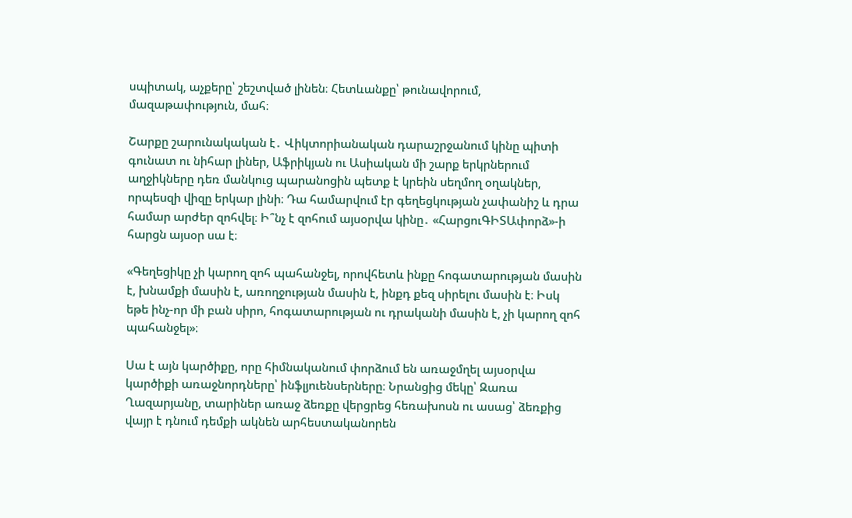սպիտակ, աչքերը՝ շեշտված լինեն։ Հետևանքը՝ թունավորում, մազաթափություն, մահ։

Շարքը շարունակական է․ Վիկտորիանական դարաշրջանում կինը պիտի գունատ ու նիհար լիներ, Աֆրիկյան ու Ասիական մի շարք երկրներում աղջիկները դեռ մանկուց պարանոցին պետք է կրեին սեղմող օղակներ, որպեսզի վիզը երկար լինի։ Դա համարվում էր գեղեցկության չափանիշ և դրա համար արժեր զոհվել։ Ի՞նչ է զոհում այսօրվա կինը․ «ՀարցուԳԻՏԱփորձ»-ի հարցն այսօր սա է։

«Գեղեցիկը չի կարող զոհ պահանջել, որովհետև ինքը հոգատարության մասին է, խնամքի մասին է, առողջության մասին է, ինքդ քեզ սիրելու մասին է։ Իսկ եթե ինչ-որ մի բան սիրո, հոգատարության ու դրականի մասին է, չի կարող զոհ պահանջել»։

Սա է այն կարծիքը, որը հիմնականում փորձում են առաջմղել այսօրվա կարծիքի առաջնորդները՝ ինֆլյուենսերները։ Նրանցից մեկը՝ Զառա Ղազարյանը, տարիներ առաջ ձեռքը վերցրեց հեռախոսն ու ասաց՝ ձեռքից վայր է դնում դեմքի ակնեն արհեստականորեն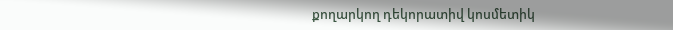քողարկող դեկորատիվ կոսմետիկ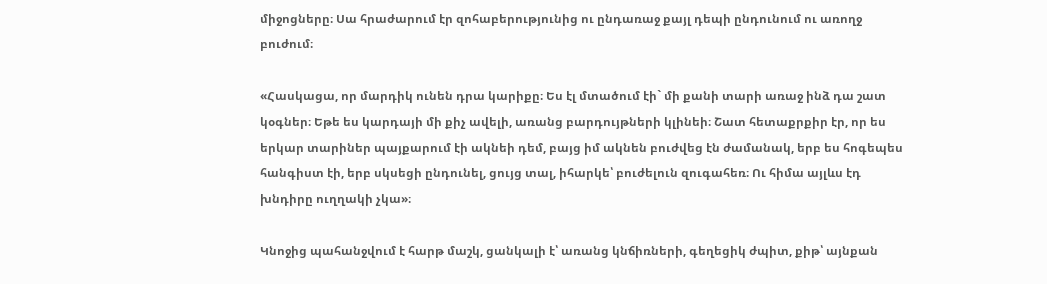միջոցները։ Սա հրաժարում էր զոհաբերությունից ու ընդառաջ քայլ դեպի ընդունում ու առողջ բուժում։

«Հասկացա, որ մարդիկ ունեն դրա կարիքը։ Ես էլ մտածում էի` մի քանի տարի առաջ ինձ դա շատ կօգներ։ Եթե ես կարդայի մի քիչ ավելի, առանց բարդույթների կլինեի։ Շատ հետաքրքիր էր, որ ես երկար տարիներ պայքարում էի ակնեի դեմ, բայց իմ ակնեն բուժվեց էն ժամանակ, երբ ես հոգեպես հանգիստ էի, երբ սկսեցի ընդունել, ցույց տալ, իհարկե՝ բուժելուն զուգահեռ։ Ու հիմա այլևս էդ խնդիրը ուղղակի չկա»։

Կնոջից պահանջվում է հարթ մաշկ, ցանկալի է՝ առանց կնճիռների, գեղեցիկ ժպիտ, քիթ՝ այնքան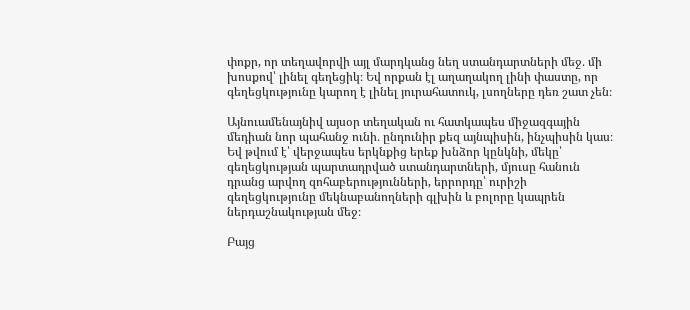փոքր, որ տեղավորվի այլ մարդկանց նեղ ստանդարտների մեջ․ մի խոսքով՝ լինել գեղեցիկ։ Եվ որքան էլ աղաղակող լինի փաստը, որ գեղեցկությունը կարող է լինել յուրահատուկ, լսողները դեռ շատ չեն։

Այնուամենայնիվ այսօր տեղական ու հատկապես միջազգային մեդիան նոր պահանջ ունի․ ընդունիր քեզ այնպիսին, ինչպիսին կաս։ Եվ թվում է՝ վերջապես երկնքից երեք խնձոր կընկնի, մեկը՝ գեղեցկության պարտադրված ստանդարտների, մյուսը հանուն դրանց արվող զոհաբերությունների, երրորդը՝ ուրիշի գեղեցկությունը մեկնաբանողների գլխին և բոլորը կապրեն ներդաշնակության մեջ։

Բայց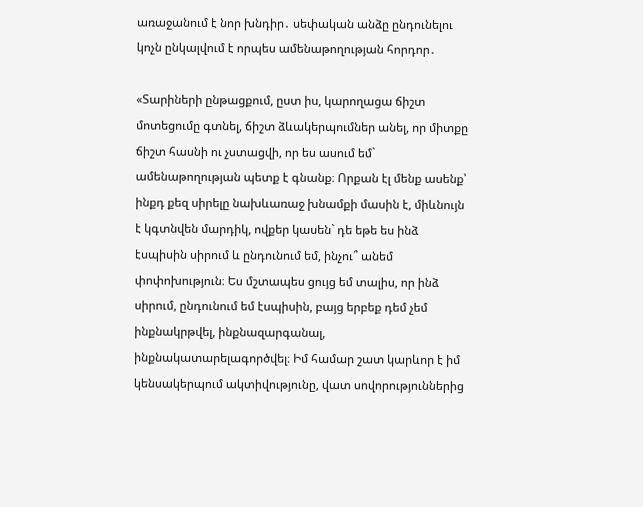առաջանում է նոր խնդիր․ սեփական անձը ընդունելու կոչն ընկալվում է որպես ամենաթողության հորդոր․

«Տարիների ընթացքում, ըստ իս, կարողացա ճիշտ մոտեցումը գտնել, ճիշտ ձևակերպումներ անել, որ միտքը ճիշտ հասնի ու չստացվի, որ ես ասում եմ` ամենաթողության պետք է գնանք։ Որքան էլ մենք ասենք՝ ինքդ քեզ սիրելը նախևառաջ խնամքի մասին է, միևնույն է կգտնվեն մարդիկ, ովքեր կասեն` դե եթե ես ինձ էսպիսին սիրում և ընդունում եմ, ինչու՞ անեմ փոփոխություն։ Ես մշտապես ցույց եմ տալիս, որ ինձ սիրում, ընդունում եմ էսպիսին, բայց երբեք դեմ չեմ ինքնակրթվել, ինքնազարգանալ, ինքնակատարելագործվել։ Իմ համար շատ կարևոր է իմ կենսակերպում ակտիվությունը, վատ սովորություններից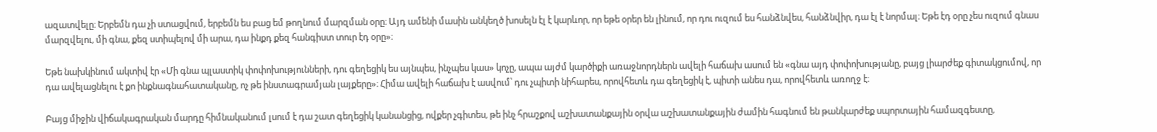ազատվելը։ Երբեմն դա չի ստացվում, երբեմն ես բաց եմ թողնում մարզման օրը։ Այդ ամենի մասին անկեղծ խոսելն էլ է կարևոր, որ եթե օրեր են լինում, որ դու ուզում ես հանձնվես, հանձնվիր, դա էլ է նորմալ։ Եթե էդ օրը չես ուզում գնաս մարզվելու, մի գնա, քեզ ստիպելով մի արա, դա ինքդ քեզ հանգիստ տուր էդ օրը»։

Եթե նախկինում ակտիվ էր «Մի գնա պլաստիկ փոփոխությունների, դու գեղեցիկ ես այնպես, ինչպես կաս» կոչը, ապա այժմ կարծիքի առաջնորդներն ավելի հաճախ ասում են «գնա այդ փոփոխությանը, բայց լիարժեք գիտակցումով, որ դա ավելացնելու է քո ինքնագնահատականը, ոչ թե ինստագրամյան լայքերը»։ Հիմա ավելի հաճախ է ասվում՝ դու չպիտի նիհարես, որովհետև դա գեղեցիկ է, պիտի անես դա, որովհետև առողջ է։

Բայց միջին վիճակագրական մարդը հիմնականում լսում է դա շատ գեղեցիկ կանանցից, ովքեր չգիտես, թե ինչ հրաշքով աշխատանքային օրվա աշխատանքային ժամին հագնում են թանկարժեք սպորտային համազգեստը,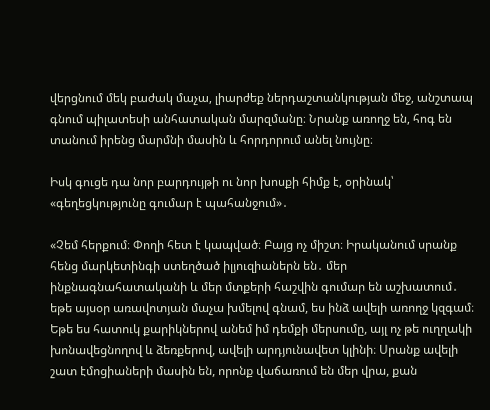վերցնում մեկ բաժակ մաչա, լիարժեք ներդաշտանկության մեջ, անշտապ գնում պիլատեսի անհատական մարզմանը։ Նրանք առողջ են, հոգ են տանում իրենց մարմնի մասին և հորդորում անել նույնը։

Իսկ գուցե դա նոր բարդույթի ու նոր խոսքի հիմք է, օրինակ՝ «գեղեցկությունը գումար է պահանջում»․

«Չեմ հերքում։ Փողի հետ է կապված։ Բայց ոչ միշտ։ Իրականում սրանք հենց մարկետինգի ստեղծած իլյուզիաներն են․ մեր ինքնագնահատականի և մեր մտքերի հաշվին գումար են աշխատում․ եթե այսօր առավոտյան մաչա խմելով գնամ, ես ինձ ավելի առողջ կզգամ։ Եթե ես հատուկ քարիկներով անեմ իմ դեմքի մերսումը, այլ ոչ թե ուղղակի խոնավեցնողով և ձեռքերով, ավելի արդյունավետ կլինի։ Սրանք ավելի շատ էմոցիաների մասին են, որոնք վաճառում են մեր վրա, քան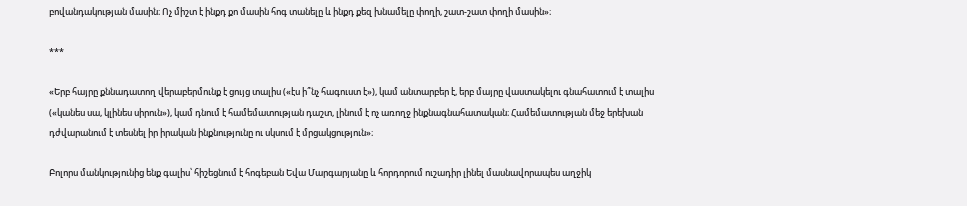բովանդակության մասին։ Ոչ միշտ է ինքդ քո մասին հոգ տանելը և ինքդ քեզ խնամելը փողի, շատ-շատ փողի մասին»։

***

«Երբ հայրը քննադատող վերաբերմունք է ցույց տալիս («էս ի՞նչ հագուստ է»), կամ անտարբեր է, երբ մայրը վաստակելու գնահատում է տալիս («կանես սա, կլինես սիրուն»), կամ դնում է համեմատության դաշտ, լինում է ոչ առողջ ինքնագնահատական։ Համեմատության մեջ երեխան դժվարանում է տեսնել իր իրական ինքնությունը ու սկսում է մրցակցություն»։

Բոլորս մանկությունից ենք գալիս՝ հիշեցնում է հոգեբան Եվա Մարգարյանը և հորդորում ուշադիր լինել մասնավորապես աղջիկ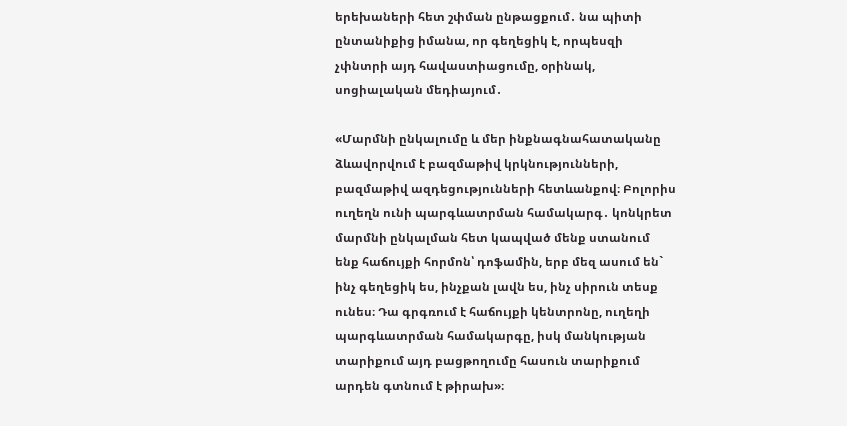երեխաների հետ շփման ընթացքում․ նա պիտի ընտանիքից իմանա, որ գեղեցիկ է, որպեսզի չփնտրի այդ հավաստիացումը, օրինակ, սոցիալական մեդիայում․

«Մարմնի ընկալումը և մեր ինքնագնահատականը ձևավորվում է բազմաթիվ կրկնությունների, բազմաթիվ ազդեցությունների հետևանքով։ Բոլորիս ուղեղն ունի պարգևատրման համակարգ․ կոնկրետ մարմնի ընկալման հետ կապված մենք ստանում ենք հաճույքի հորմոն՝ դոֆամին, երբ մեզ ասում են` ինչ գեղեցիկ ես, ինչքան լավն ես, ինչ սիրուն տեսք ունես։ Դա գրգռում է հաճույքի կենտրոնը, ուղեղի պարգևատրման համակարգը, իսկ մանկության տարիքում այդ բացթողումը հասուն տարիքում արդեն գտնում է թիրախ»։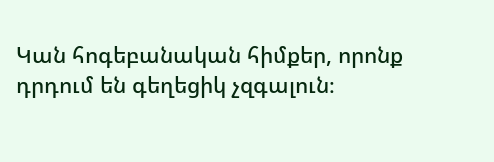Կան հոգեբանական հիմքեր, որոնք դրդում են գեղեցիկ չզգալուն։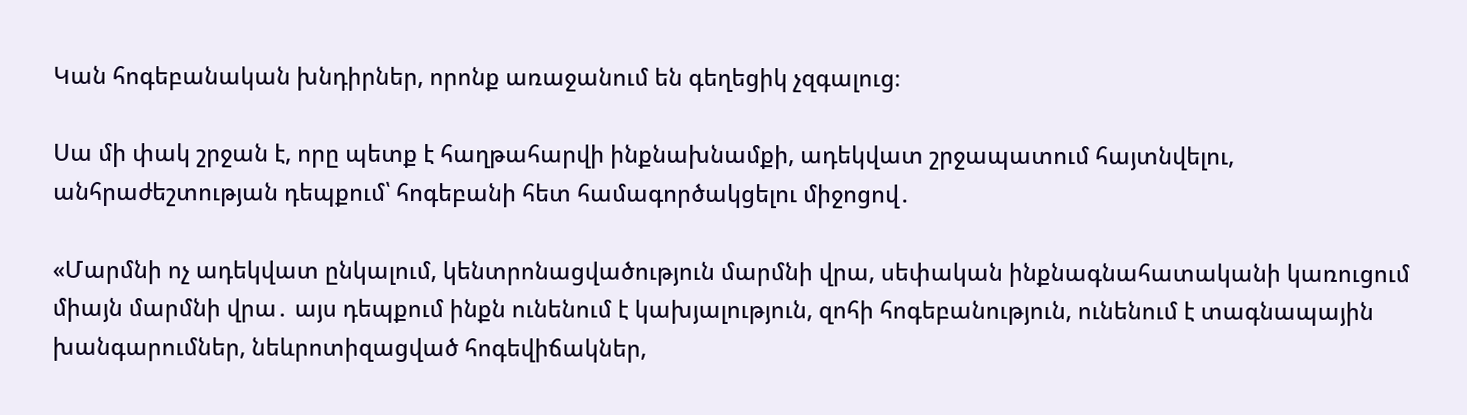Կան հոգեբանական խնդիրներ, որոնք առաջանում են գեղեցիկ չզգալուց։

Սա մի փակ շրջան է, որը պետք է հաղթահարվի ինքնախնամքի, ադեկվատ շրջապատում հայտնվելու, անհրաժեշտության դեպքում՝ հոգեբանի հետ համագործակցելու միջոցով․

«Մարմնի ոչ ադեկվատ ընկալում, կենտրոնացվածություն մարմնի վրա, սեփական ինքնագնահատականի կառուցում միայն մարմնի վրա․ այս դեպքում ինքն ունենում է կախյալություն, զոհի հոգեբանություն, ունենում է տագնապային խանգարումներ, նեևրոտիզացված հոգեվիճակներ,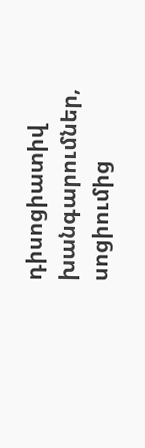դիսոցիատիվ խանգարումներ, սոցիումից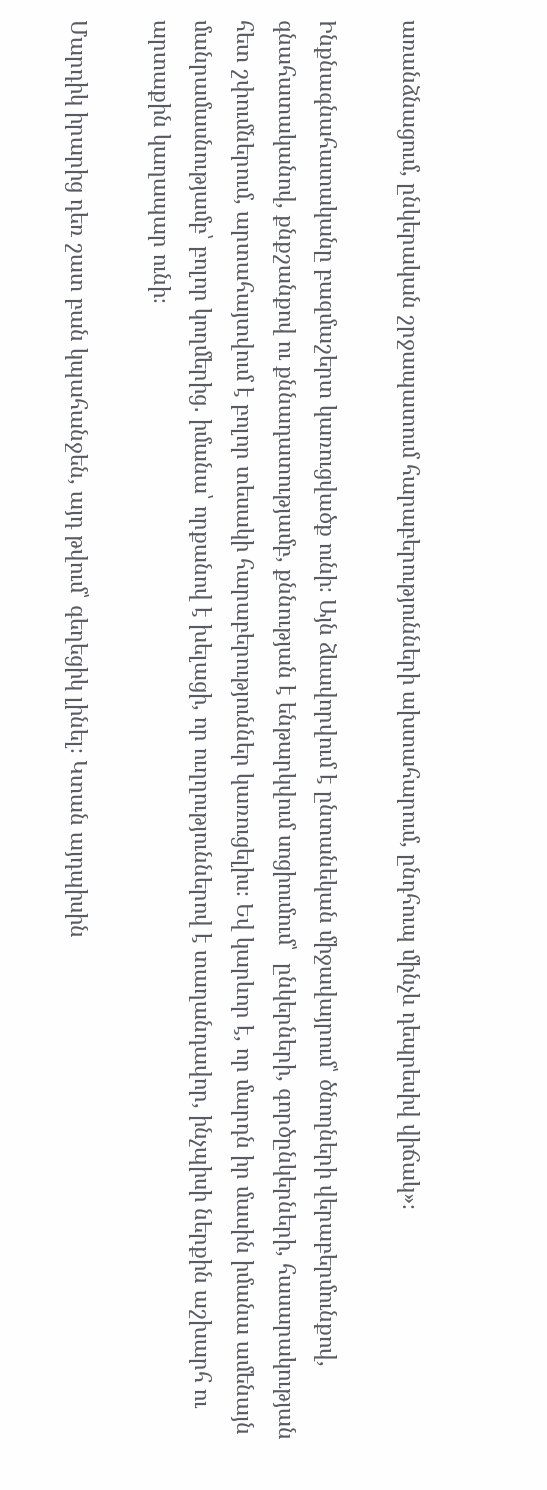առանձնացում, ընկերական շրջապատում հարաբերությունների ախտահարում, ընդհուպ մինչև դեպրեսիվ վիճակ»։

Ինքնագնահատականը բազմաշերտ կառուցվածք ունի։ Այն ձևավորվում է ընտանեկան միջավայրում՝ ծնողների վերաբերմունքով, գնահատականով, քնքշանքով ու քննադատությամբ, քննության է ենթարկվում սոցիումում՝  ընկերների, գործընկերների, հասարակության հետ շփումներում, արտահայտվում է բոլոր տեսակի հարաբերություններ կառուցելիս։ Եվ կարևոր է, որ մարդն իր մասին իմանա ամենայն մանրամասնությամբ՝ բոլոր կողմերից․ իմանա՝ որքանով է խելացի, որ ուղղություններով է տաղանդավոր, ինչպիսի ներքին աշխարհ ու արտաքին կաղապար ունի։

Մարդիկ իրարից դեռ շատ բան կպահանջեն, այդ թվում՝ գեղեցիկ լինել։ Կտան այդպիսին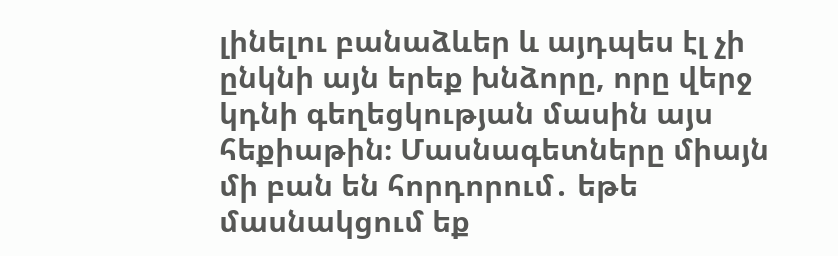լինելու բանաձևեր և այդպես էլ չի ընկնի այն երեք խնձորը, որը վերջ կդնի գեղեցկության մասին այս հեքիաթին։ Մասնագետները միայն մի բան են հորդորում․ եթե մասնակցում եք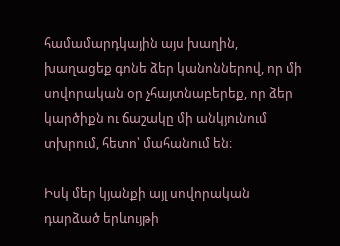համամարդկային այս խաղին, խաղացեք գոնե ձեր կանոններով, որ մի սովորական օր չհայտնաբերեք, որ ձեր կարծիքն ու ճաշակը մի անկյունում տխրում, հետո՝ մահանում են։

Իսկ մեր կյանքի այլ սովորական դարձած երևույթի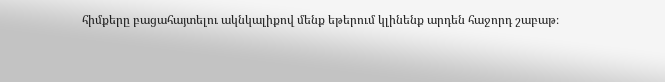հիմքերը բացահայտելու ակնկալիքով մենք եթերում կլինենք արդեն հաջորդ շաբաթ։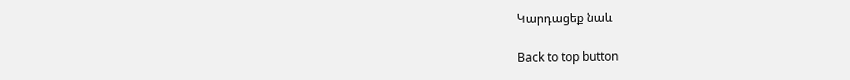Կարդացեք նաև

Back to top button